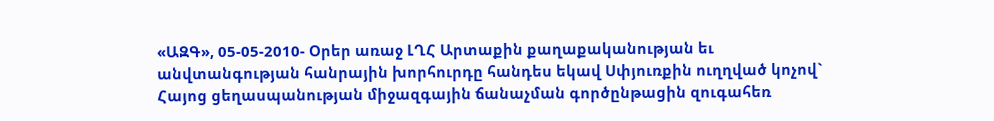«ԱԶԳ», 05-05-2010- Օրեր առաջ ԼՂՀ Արտաքին քաղաքականության եւ անվտանգության հանրային խորհուրդը հանդես եկավ Սփյուռքին ուղղված կոչով` Հայոց ցեղասպանության միջազգային ճանաչման գործընթացին զուգահեռ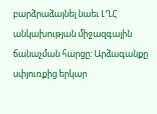բարձրաձայնել նաեւ ԼՂՀ անկախության միջազգային ճանաչման հարցը: Արձագանքը սփյուռքից երկար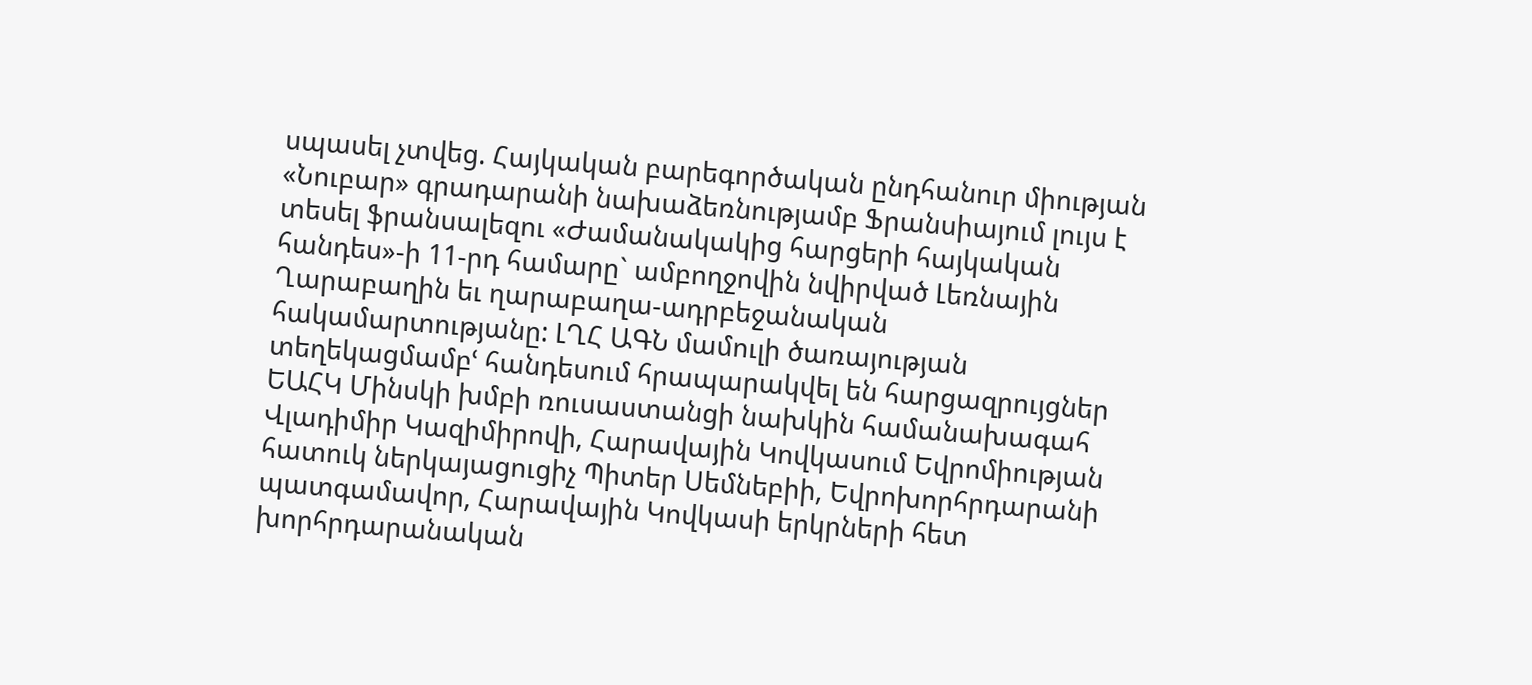սպասել չտվեց. Հայկական բարեգործական ընդհանուր միության «Նուբար» գրադարանի նախաձեռնությամբ Ֆրանսիայում լույս է տեսել ֆրանսալեզու «Ժամանակակից հարցերի հայկական հանդես»-ի 11-րդ համարը` ամբողջովին նվիրված Լեռնային Ղարաբաղին եւ ղարաբաղա-ադրբեջանական հակամարտությանը: ԼՂՀ ԱԳՆ մամուլի ծառայության տեղեկացմամբՙ հանդեսում հրապարակվել են հարցազրույցներ ԵԱՀԿ Մինսկի խմբի ռուսաստանցի նախկին համանախագահ Վլադիմիր Կազիմիրովի, Հարավային Կովկասում Եվրոմիության հատուկ ներկայացուցիչ Պիտեր Սեմնեբիի, Եվրոխորհրդարանի պատգամավոր, Հարավային Կովկասի երկրների հետ խորհրդարանական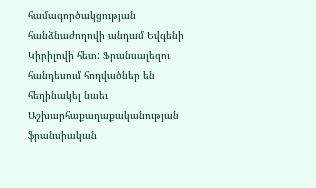համագործակցության հանձնաժողովի անդամ Եվգենի Կիրիլովի հետ: Ֆրանսալեզու հանդեսում հոդվածներ են հեղինակել նաեւ Աշխարհաքաղաքականության ֆրանսիական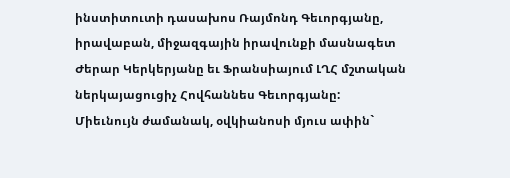ինստիտուտի դասախոս Ռայմոնդ Գեւորգյանը, իրավաբան, միջազգային իրավունքի մասնագետ Ժերար Կերկերյանը եւ Ֆրանսիայում ԼՂՀ մշտական ներկայացուցիչ Հովհաննես Գեւորգյանը:
Միեւնույն ժամանակ, օվկիանոսի մյուս ափին`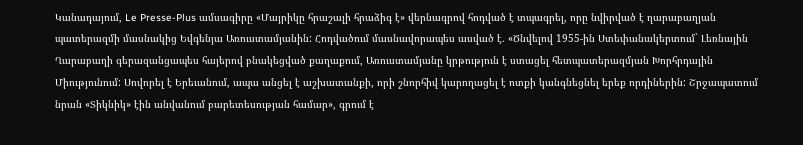Կանադայում, Le Presse-Plus ամսագիրը «Մայրիկը հրաշալի հրաձիգ է» վերնագրով հոդված է տպագրել, որը նվիրված է ղարաբաղյան պատերազմի մասնակից Եվգենյա Առուստամյանին: Հոդվածում մասնավորապես ասված է. «Ծնվելով 1955-ին Ստեփանակերտում` Լեռնային Ղարաբաղի գերազանցապես հայերով բնակեցված քաղաքում, Առուստամյանը կրթություն է ստացել հետպատերազմյան Խորհրդային Միությունում: Սովորել է Երեւանում, ապա անցել է աշխատանքի, որի շնորհիվ կարողացել է ոտքի կանգնեցնել երեք որդիներին: Շրջապատում նրան «Տիկնիկ» էին անվանում բարետեսության համար», գրում է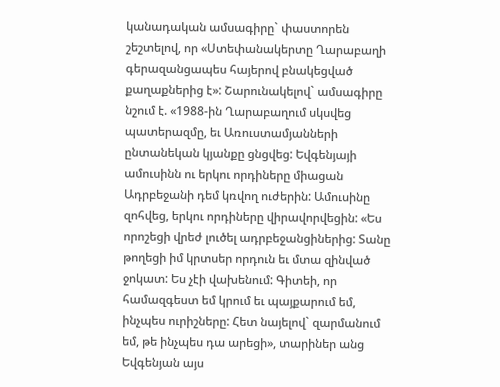կանադական ամսագիրը` փաստորեն շեշտելով, որ «Ստեփանակերտը Ղարաբաղի գերազանցապես հայերով բնակեցված քաղաքներից է»: Շարունակելով` ամսագիրը նշում է. «1988-ին Ղարաբաղում սկսվեց պատերազմը, եւ Առուստամյանների ընտանեկան կյանքը ցնցվեց: Եվգենյայի ամուսինն ու երկու որդիները միացան Ադրբեջանի դեմ կռվող ուժերին: Ամուսինը զոհվեց, երկու որդիները վիրավորվեցին: «Ես որոշեցի վրեժ լուծել ադրբեջանցիներից: Տանը թողեցի իմ կրտսեր որդուն եւ մտա զինված ջոկատ: Ես չէի վախենում: Գիտեի, որ համազգեստ եմ կրում եւ պայքարում եմ, ինչպես ուրիշները: Հետ նայելով` զարմանում եմ, թե ինչպես դա արեցի», տարիներ անց Եվգենյան այս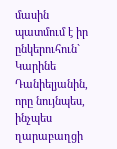մասին պատմում է իր ընկերուհուն` Կարինե Դանիելյանին, որը նույնպես, ինչպես ղարաբաղցի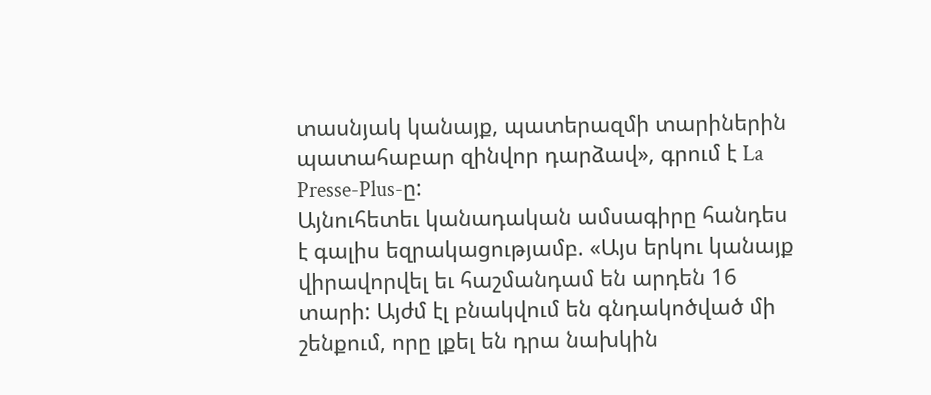տասնյակ կանայք, պատերազմի տարիներին պատահաբար զինվոր դարձավ», գրում է La Presse-Plus-ը:
Այնուհետեւ կանադական ամսագիրը հանդես է գալիս եզրակացությամբ. «Այս երկու կանայք վիրավորվել եւ հաշմանդամ են արդեն 16 տարի: Այժմ էլ բնակվում են գնդակոծված մի շենքում, որը լքել են դրա նախկին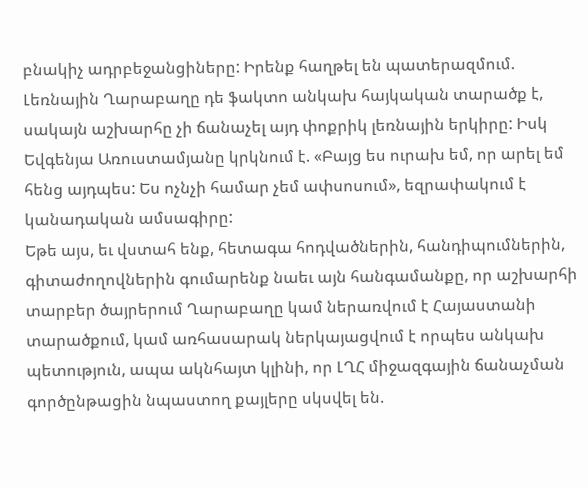բնակիչ ադրբեջանցիները: Իրենք հաղթել են պատերազմում. Լեռնային Ղարաբաղը դե ֆակտո անկախ հայկական տարածք է, սակայն աշխարհը չի ճանաչել այդ փոքրիկ լեռնային երկիրը: Իսկ Եվգենյա Առուստամյանը կրկնում է. «Բայց ես ուրախ եմ, որ արել եմ հենց այդպես: Ես ոչնչի համար չեմ ափսոսում», եզրափակում է կանադական ամսագիրը:
Եթե այս, եւ վստահ ենք, հետագա հոդվածներին, հանդիպումներին, գիտաժողովներին գումարենք նաեւ այն հանգամանքը, որ աշխարհի տարբեր ծայրերում Ղարաբաղը կամ ներառվում է Հայաստանի տարածքում, կամ առհասարակ ներկայացվում է որպես անկախ պետություն, ապա ակնհայտ կլինի, որ ԼՂՀ միջազգային ճանաչման գործընթացին նպաստող քայլերը սկսվել են.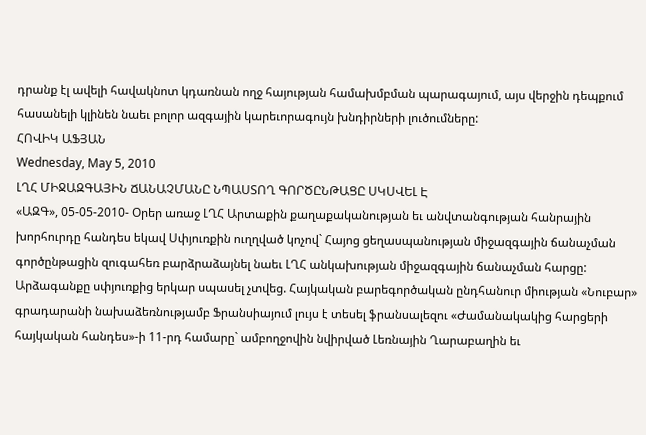դրանք էլ ավելի հավակնոտ կդառնան ողջ հայության համախմբման պարագայում, այս վերջին դեպքում հասանելի կլինեն նաեւ բոլոր ազգային կարեւորագույն խնդիրների լուծումները:
ՀՈՎԻԿ ԱՖՅԱՆ
Wednesday, May 5, 2010
ԼՂՀ ՄԻՋԱԶԳԱՅԻՆ ՃԱՆԱՉՄԱՆԸ ՆՊԱՍՏՈՂ ԳՈՐԾԸՆԹԱՑԸ ՍԿՍՎԵԼ Է
«ԱԶԳ», 05-05-2010- Օրեր առաջ ԼՂՀ Արտաքին քաղաքականության եւ անվտանգության հանրային խորհուրդը հանդես եկավ Սփյուռքին ուղղված կոչով` Հայոց ցեղասպանության միջազգային ճանաչման գործընթացին զուգահեռ բարձրաձայնել նաեւ ԼՂՀ անկախության միջազգային ճանաչման հարցը: Արձագանքը սփյուռքից երկար սպասել չտվեց. Հայկական բարեգործական ընդհանուր միության «Նուբար» գրադարանի նախաձեռնությամբ Ֆրանսիայում լույս է տեսել ֆրանսալեզու «Ժամանակակից հարցերի հայկական հանդես»-ի 11-րդ համարը` ամբողջովին նվիրված Լեռնային Ղարաբաղին եւ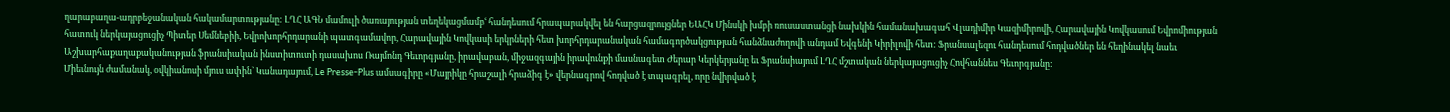ղարաբաղա-ադրբեջանական հակամարտությանը: ԼՂՀ ԱԳՆ մամուլի ծառայության տեղեկացմամբՙ հանդեսում հրապարակվել են հարցազրույցներ ԵԱՀԿ Մինսկի խմբի ռուսաստանցի նախկին համանախագահ Վլադիմիր Կազիմիրովի, Հարավային Կովկասում Եվրոմիության հատուկ ներկայացուցիչ Պիտեր Սեմնեբիի, Եվրոխորհրդարանի պատգամավոր, Հարավային Կովկասի երկրների հետ խորհրդարանական համագործակցության հանձնաժողովի անդամ Եվգենի Կիրիլովի հետ: Ֆրանսալեզու հանդեսում հոդվածներ են հեղինակել նաեւ Աշխարհաքաղաքականության ֆրանսիական ինստիտուտի դասախոս Ռայմոնդ Գեւորգյանը, իրավաբան, միջազգային իրավունքի մասնագետ Ժերար Կերկերյանը եւ Ֆրանսիայում ԼՂՀ մշտական ներկայացուցիչ Հովհաննես Գեւորգյանը:
Միեւնույն ժամանակ, օվկիանոսի մյուս ափին` Կանադայում, Le Presse-Plus ամսագիրը «Մայրիկը հրաշալի հրաձիգ է» վերնագրով հոդված է տպագրել, որը նվիրված է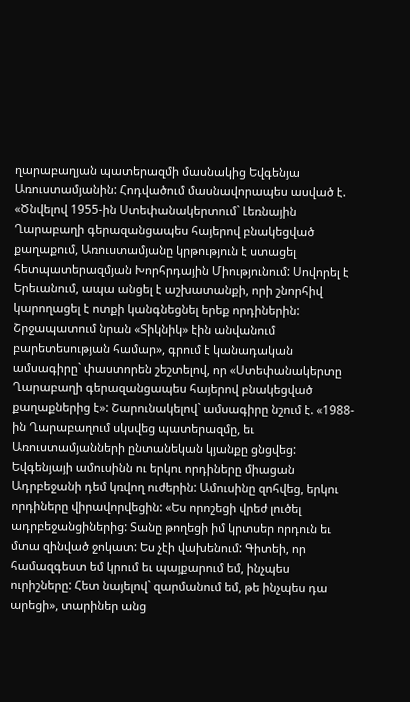ղարաբաղյան պատերազմի մասնակից Եվգենյա Առուստամյանին: Հոդվածում մասնավորապես ասված է. «Ծնվելով 1955-ին Ստեփանակերտում` Լեռնային Ղարաբաղի գերազանցապես հայերով բնակեցված քաղաքում, Առուստամյանը կրթություն է ստացել հետպատերազմյան Խորհրդային Միությունում: Սովորել է Երեւանում, ապա անցել է աշխատանքի, որի շնորհիվ կարողացել է ոտքի կանգնեցնել երեք որդիներին: Շրջապատում նրան «Տիկնիկ» էին անվանում բարետեսության համար», գրում է կանադական ամսագիրը` փաստորեն շեշտելով, որ «Ստեփանակերտը Ղարաբաղի գերազանցապես հայերով բնակեցված քաղաքներից է»: Շարունակելով` ամսագիրը նշում է. «1988-ին Ղարաբաղում սկսվեց պատերազմը, եւ Առուստամյանների ընտանեկան կյանքը ցնցվեց: Եվգենյայի ամուսինն ու երկու որդիները միացան Ադրբեջանի դեմ կռվող ուժերին: Ամուսինը զոհվեց, երկու որդիները վիրավորվեցին: «Ես որոշեցի վրեժ լուծել ադրբեջանցիներից: Տանը թողեցի իմ կրտսեր որդուն եւ մտա զինված ջոկատ: Ես չէի վախենում: Գիտեի, որ համազգեստ եմ կրում եւ պայքարում եմ, ինչպես ուրիշները: Հետ նայելով` զարմանում եմ, թե ինչպես դա արեցի», տարիներ անց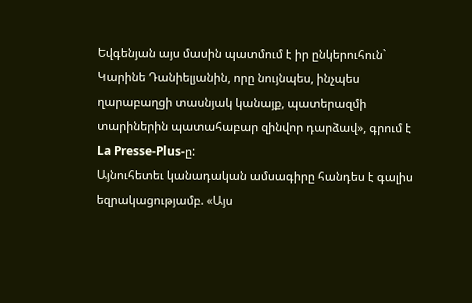Եվգենյան այս մասին պատմում է իր ընկերուհուն` Կարինե Դանիելյանին, որը նույնպես, ինչպես ղարաբաղցի տասնյակ կանայք, պատերազմի տարիներին պատահաբար զինվոր դարձավ», գրում է La Presse-Plus-ը:
Այնուհետեւ կանադական ամսագիրը հանդես է գալիս եզրակացությամբ. «Այս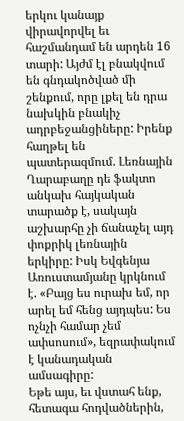երկու կանայք վիրավորվել եւ հաշմանդամ են արդեն 16 տարի: Այժմ էլ բնակվում են գնդակոծված մի շենքում, որը լքել են դրա նախկին բնակիչ ադրբեջանցիները: Իրենք հաղթել են պատերազմում. Լեռնային Ղարաբաղը դե ֆակտո անկախ հայկական տարածք է, սակայն աշխարհը չի ճանաչել այդ փոքրիկ լեռնային երկիրը: Իսկ Եվգենյա Առուստամյանը կրկնում է. «Բայց ես ուրախ եմ, որ արել եմ հենց այդպես: Ես ոչնչի համար չեմ ափսոսում», եզրափակում է կանադական ամսագիրը:
Եթե այս, եւ վստահ ենք, հետագա հոդվածներին,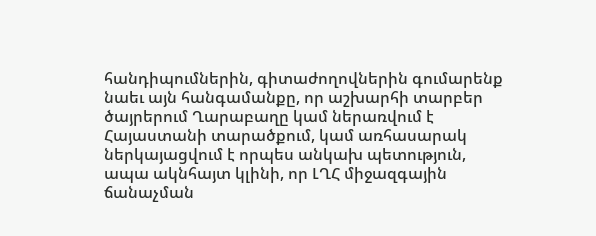հանդիպումներին, գիտաժողովներին գումարենք նաեւ այն հանգամանքը, որ աշխարհի տարբեր ծայրերում Ղարաբաղը կամ ներառվում է Հայաստանի տարածքում, կամ առհասարակ ներկայացվում է որպես անկախ պետություն, ապա ակնհայտ կլինի, որ ԼՂՀ միջազգային ճանաչման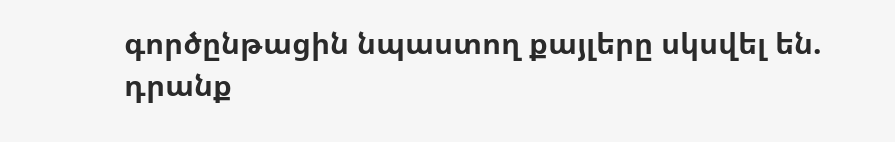գործընթացին նպաստող քայլերը սկսվել են. դրանք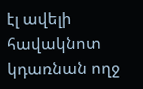էլ ավելի հավակնոտ կդառնան ողջ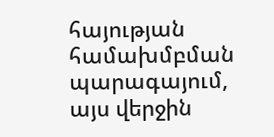հայության համախմբման պարագայում, այս վերջին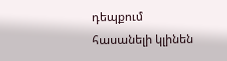դեպքում հասանելի կլինեն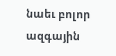նաեւ բոլոր ազգային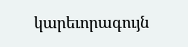կարեւորագույն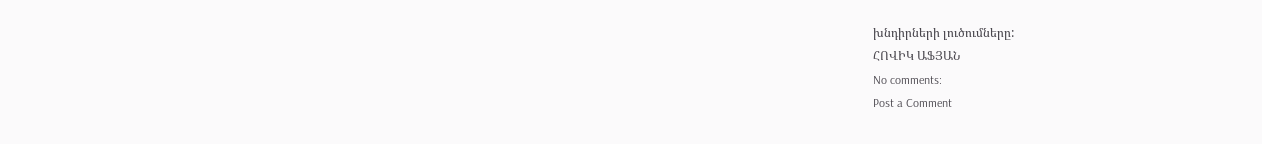խնդիրների լուծումները:
ՀՈՎԻԿ ԱՖՅԱՆ
No comments:
Post a Comment